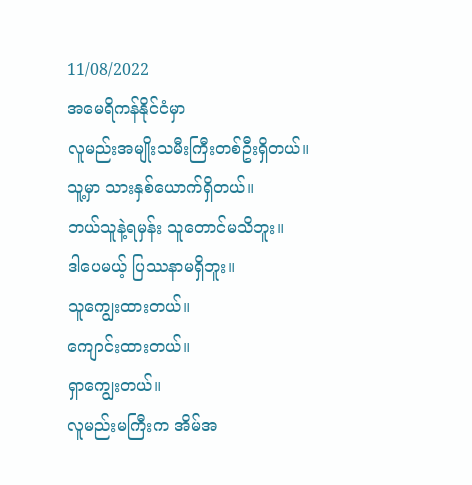11/08/2022
အမေရိကန်နိုင်ငံမှာ
လူမည်းအမျိုးသမီးကြီးတစ်ဦးရှိတယ်။
သူ့မှာ သားနှစ်ယောက်ရှိတယ်။
ဘယ်သူနဲ့ရမှန်း သူတောင်မသိဘူး။
ဒါပေမယ့် ပြဿနာမရှိဘူး။
သူကျွေးထားတယ်။
ကျောင်းထားတယ်။
ရှာကျွေးတယ်။
လူမည်းမကြီးက အိမ်အ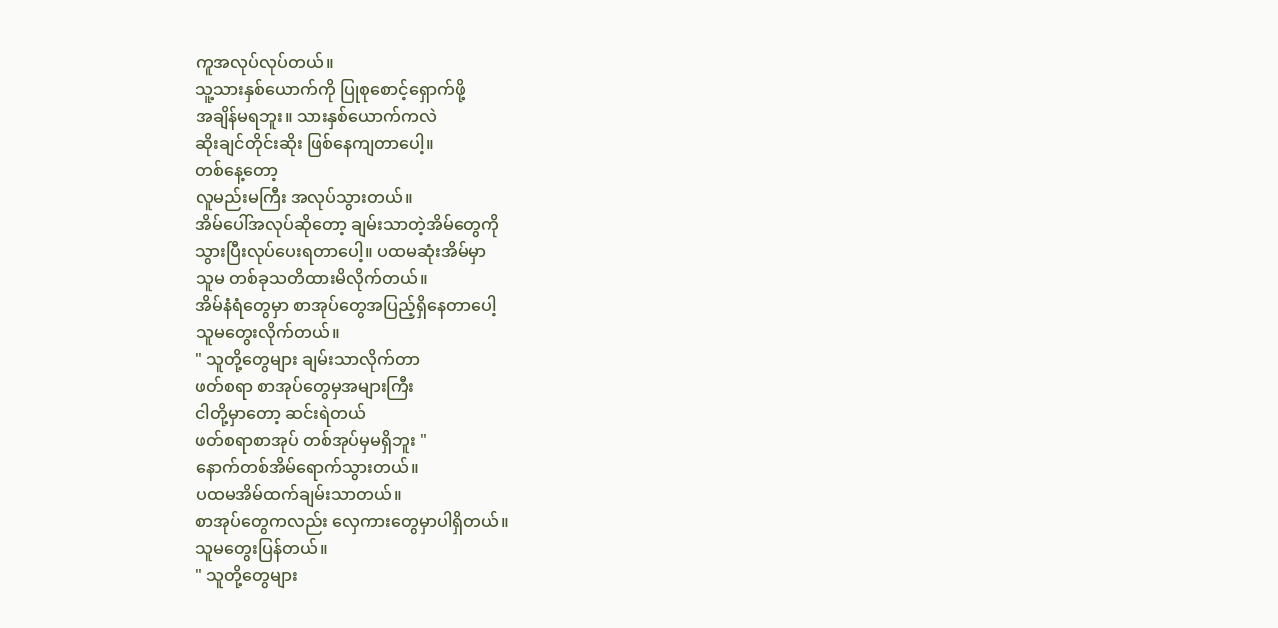ကူအလုပ်လုပ်တယ်။
သူ့သားနှစ်ယောက်ကို ပြုစုစောင့်ရှောက်ဖို့
အချိန်မရဘူး။ သားနှစ်ယောက်ကလဲ
ဆိုးချင်တိုင်းဆိုး ဖြစ်နေကျတာပေါ့။
တစ်နေ့တော့
လူမည်းမကြီး အလုပ်သွားတယ်။
အိမ်ပေါ်အလုပ်ဆိုတော့ ချမ်းသာတဲ့အိမ်တွေကို
သွားပြီးလုပ်ပေးရတာပေါ့။ ပထမဆုံးအိမ်မှာ
သူမ တစ်ခုသတိထားမိလိုက်တယ်။
အိမ်နံရံတွေမှာ စာအုပ်တွေအပြည့်ရှိနေတာပေါ့
သူမတွေးလိုက်တယ်။
" သူတို့တွေများ ချမ်းသာလိုက်တာ
ဖတ်စရာ စာအုပ်တွေမှအများကြီး
ငါတို့မှာတော့ ဆင်းရဲတယ်
ဖတ်စရာစာအုပ် တစ်အုပ်မှမရှိဘူး "
နောက်တစ်အိမ်ရောက်သွားတယ်။
ပထမအိမ်ထက်ချမ်းသာတယ်။
စာအုပ်တွေကလည်း လှေကားတွေမှာပါရှိတယ်။
သူမတွေးပြန်တယ်။
" သူတို့တွေများ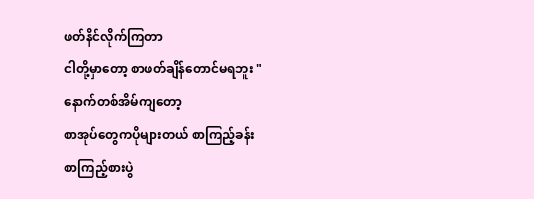ဖတ်နိင်လိုက်ကြတာ
ငါတို့မှာတော့ စာဖတ်ချိန်တောင်မရဘူး "
နောက်တစ်အိမ်ကျတော့
စာအုပ်တွေကပိုများတယ် စာကြည့်ခန်း
စာကြည့်စားပွဲ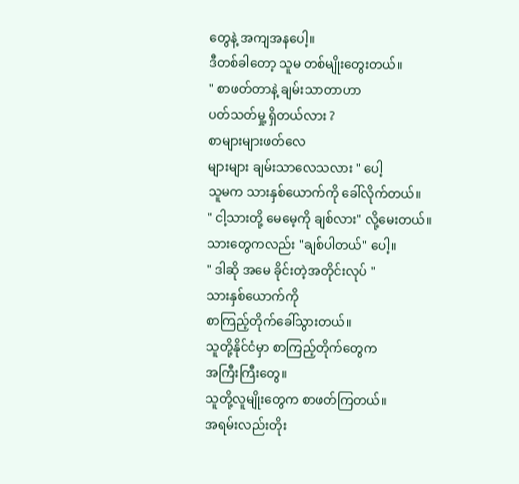တွေနဲ့ အကျအနပေါ့။
ဒီတစ်ခါတော့ သူမ တစ်မျိုးတွေးတယ်။
" စာဖတ်တာနဲ့ ချမ်းသာတာဟာ
ပတ်သတ်မှု့ ရှိတယ်လား ?
စာများများဖတ်လေ
များများ ချမ်းသာလေသလား " ပေါ့
သူမက သားနှစ်ယောက်ကို ခေါ်လိုက်တယ်။
" ငါ့သားတို့ မေမေ့ကို ချစ်လား" လို့မေးတယ်။
သားတွေကလည်း "ချစ်ပါတယ်" ပေါ့။
" ဒါဆို အမေ ခိုင်းတဲ့အတိုင်းလုပ် "
သားနှစ်ယောက်ကို
စာကြည့်တိုက်ခေါ်သွားတယ်။
သူတို့နိုင်ငံမှာ စာကြည့်တိုက်တွေက
အကြီးကြီးတွေ။
သူတို့လူမျိုးတွေက စာဖတ်ကြတယ်။
အရမ်းလည်းတိုး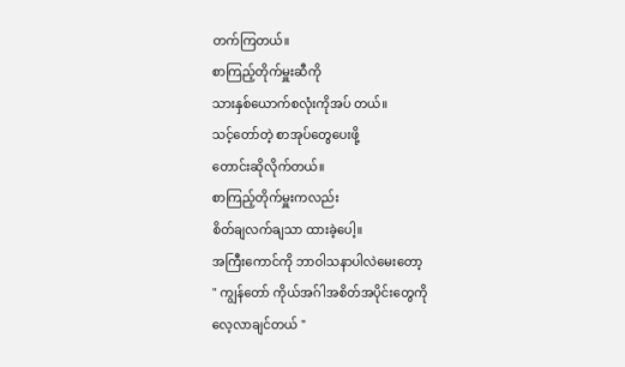တက်ကြတယ်။
စာကြည့်တိုက်မှူးဆီကို
သားနှစ်ယောက်စလုံးကိုအပ် တယ်။
သင့်တော်တဲ့ စာအုပ်တွေပေးဖို့
တောင်းဆိုလိုက်တယ်။
စာကြည့်တိုက်မှူးကလည်း
စိတ်ချလက်ချသာ ထားခဲ့ပေါ့။
အကြီးကောင်ကို ဘာဝါသနာပါလဲမေးတော့
" ကျွန်တော် ကိုယ်အဂ်ါအစိတ်အပိုင်းတွေကို
လေ့လာချင်တယ် "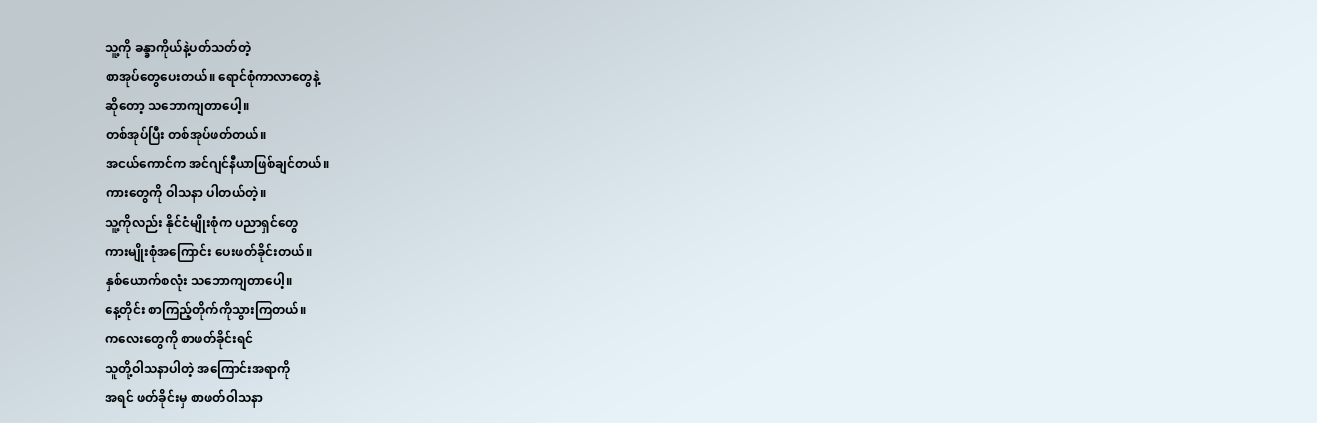သူ့ကို ခန္ခာကိုယ်နဲ့ပတ်သတ်တဲ့
စာအုပ်တွေပေးတယ်။ ရောင်စုံကာလာတွေနဲ့
ဆိုတော့ သဘောကျတာပေါ့။
တစ်အုပ်ပြီး တစ်အုပ်ဖတ်တယ်။
အငယ်ကောင်က အင်ဂျင်နီယာဖြစ်ချင်တယ်။
ကားတွေကို ဝါသနာ ပါတယ်တဲ့။
သူ့ကိုလည်း နိုင်ငံမျိုးစုံက ပညာရှင်တွေ
ကားမျိုးစုံအကြောင်း ပေးဖတ်ခိုင်းတယ်။
နှစ်ယောက်စလုံး သဘောကျတာပေါ့။
နေ့တိုင်း စာကြည့်တိုက်ကိုသွားကြတယ်။
ကလေးတွေကို စာဖတ်ခိုင်းရင်
သူတို့ဝါသနာပါတဲ့ အကြောင်းအရာကို
အရင် ဖတ်ခိုင်းမှ စာဖတ်ဝါသနာ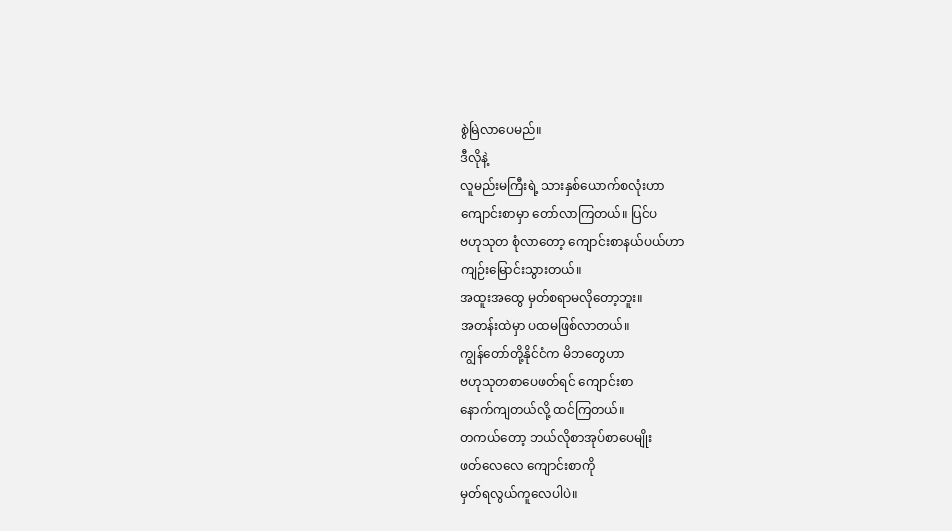စွဲမြဲလာပေမည်။
ဒီလိုနဲ့
လူမည်းမကြီးရဲ့ သားနှစ်ယောက်စလုံးဟာ
ကျောင်းစာမှာ တော်လာကြတယ်။ ပြင်ပ
ဗဟုသုတ စုံလာတော့ ကျောင်းစာနယ်ပယ်ဟာ
ကျဉ်းမြောင်းသွားတယ်။
အထူးအထွေ မှတ်စရာမလိုတော့ဘူး။
အတန်းထဲမှာ ပထမဖြစ်လာတယ်။
ကျွန်တော်တို့နိုင်ငံက မိဘတွေဟာ
ဗဟုသုတစာပေဖတ်ရင် ကျောင်းစာ
နောက်ကျတယ်လို့ ထင်ကြတယ်။
တကယ်တော့ ဘယ်လိုစာအုပ်စာပေမျိုး
ဖတ်လေလေ ကျောင်းစာကို
မှတ်ရလွယ်ကူလေပါပဲ။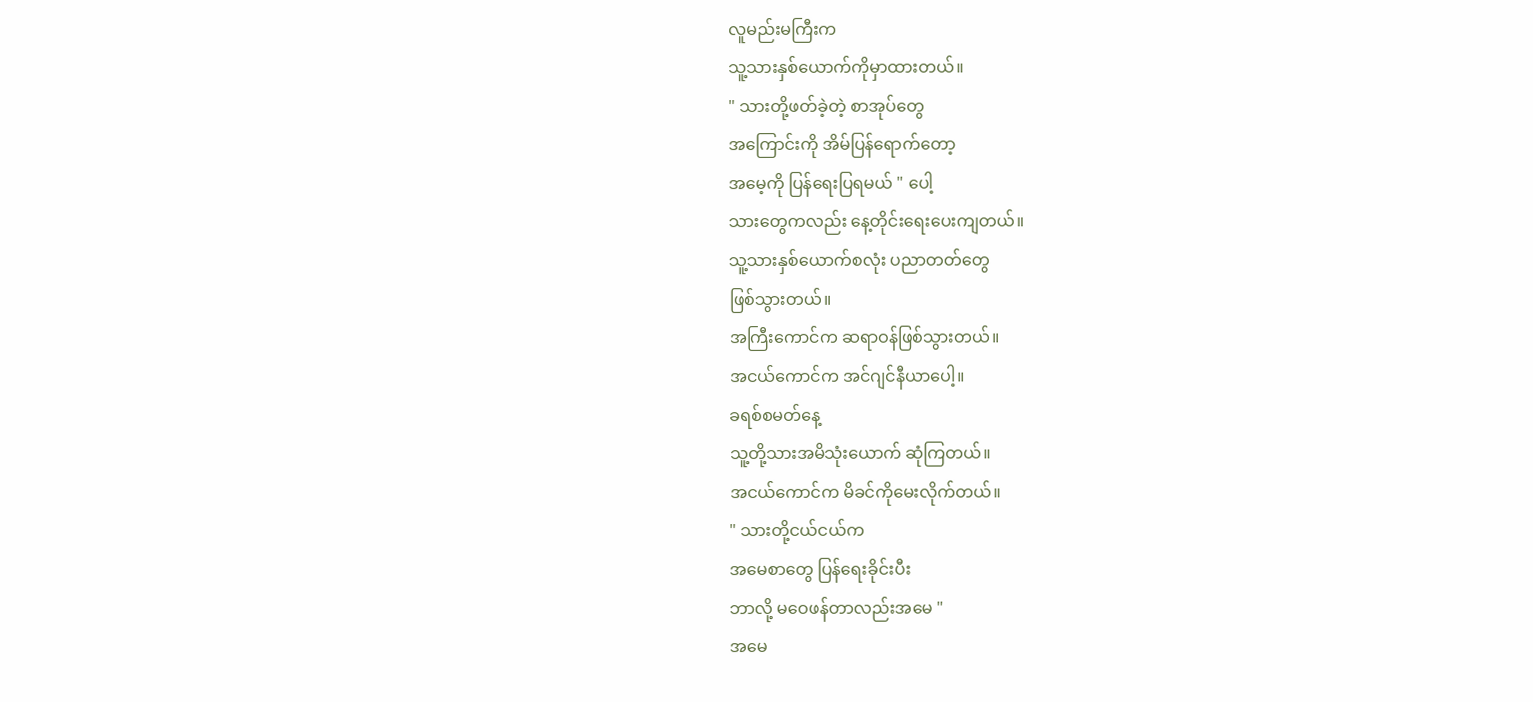လူမည်းမကြီးက
သူ့သားနှစ်ယောက်ကိုမှာထားတယ်။
" သားတို့ဖတ်ခဲ့တဲ့ စာအုပ်တွေ
အကြောင်းကို အိမ်ပြန်ရောက်တော့
အမေ့ကို ပြန်ရေးပြရမယ် " ပေါ့
သားတွေကလည်း နေ့တိုင်းရေးပေးကျတယ်။
သူ့သားနှစ်ယောက်စလုံး ပညာတတ်တွေ
ဖြစ်သွားတယ်။
အကြီးကောင်က ဆရာဝန်ဖြစ်သွားတယ်။
အငယ်ကောင်က အင်ဂျင်နီယာပေါ့။
ခရစ်စမတ်နေ့
သူ့တို့သားအမိသုံးယောက် ဆုံကြတယ်။
အငယ်ကောင်က မိခင်ကိုမေးလိုက်တယ်။
" သားတို့ငယ်ငယ်က
အမေစာတွေ ပြန်ရေးခိုင်းပီး
ဘာလို့ မဝေဖန်တာလည်းအမေ "
အမေ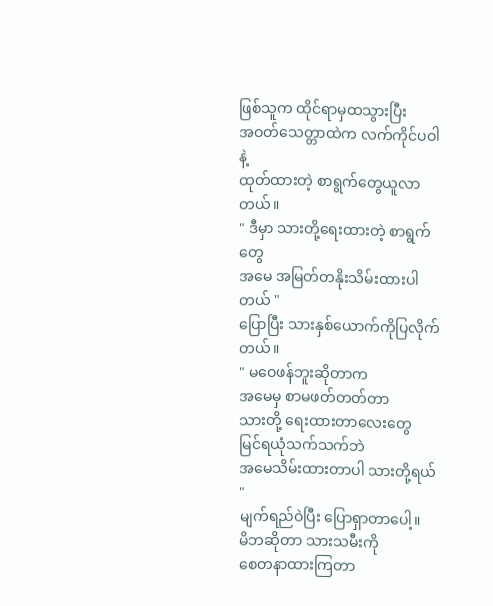ဖြစ်သူက ထိုင်ရာမှထသွားပြီး
အဝတ်သေတ္တာထဲက လက်ကိုင်ပဝါနဲ့
ထုတ်ထားတဲ့ စာရွက်တွေယူလာတယ်။
" ဒီမှာ သားတို့ရေးထားတဲ့ စာရွက်တွေ
အမေ အမြတ်တနိုးသိမ်းထားပါတယ် "
ပြောပြီး သားနှစ်ယောက်ကိုပြလိုက်တယ်။
" မဝေဖန်ဘူးဆိုတာက
အမေမှ စာမဖတ်တတ်တာ
သားတို့ ရေးထားတာလေးတွေ
မြင်ရယုံသက်သက်ဘဲ
အမေသိမ်းထားတာပါ သားတို့ရယ် "
မျက်ရည်ဝဲပြီး ပြောရှာတာပေါ့။
မိဘဆိုတာ သားသမီးကို
စေတနာထားကြတာ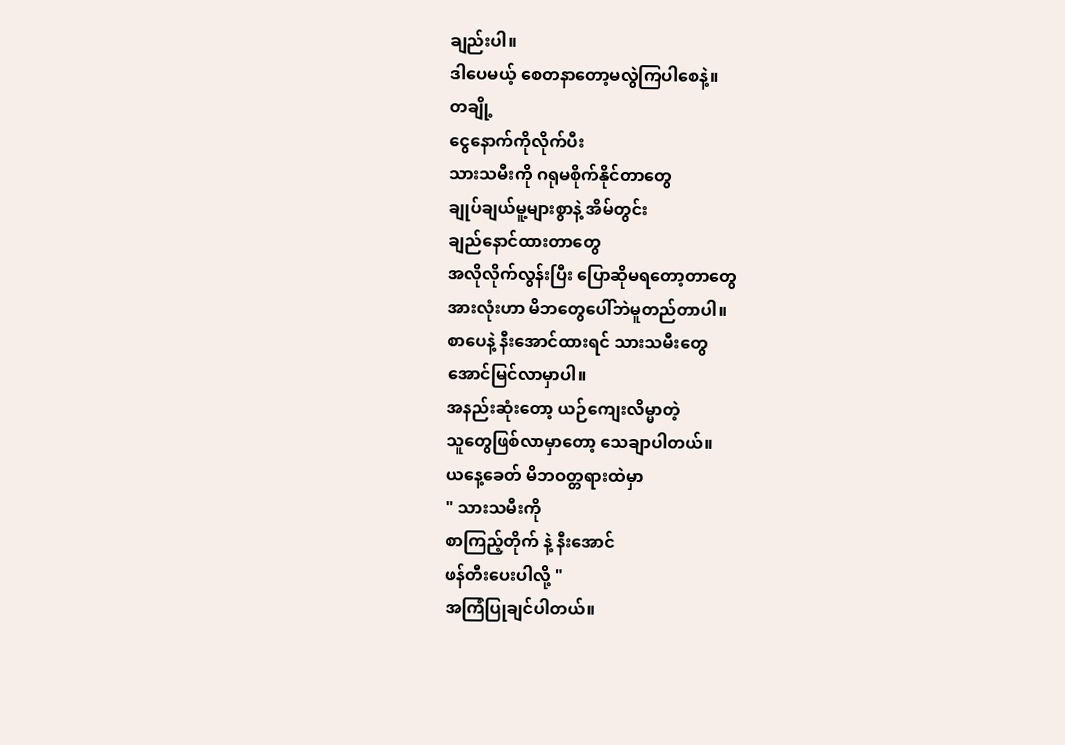ချည်းပါ။
ဒါပေမယ့် စေတနာတော့မလွဲကြပါစေနဲ့။
တချို့
ငွေနောက်ကိုလိုက်ပီး
သားသမီးကို ဂရုမစိုက်နိုင်တာတွေ
ချုပ်ချယ်မူ့များစွာနဲ့ အိမ်တွင်း
ချည်နောင်ထားတာတွေ
အလိုလိုက်လွန်းပြီး ပြောဆိုမရတော့တာတွေ
အားလုံးဟာ မိဘတွေပေါ်ဘဲမူတည်တာပါ။
စာပေနဲ့ နီးအောင်ထားရင် သားသမီးတွေ
အောင်မြင်လာမှာပါ။
အနည်းဆုံးတော့ ယဉ်ကျေးလိမ္မာတဲ့
သူတွေဖြစ်လာမှာတော့ သေချာပါတယ်။
ယနေ့ခေတ် မိဘဝတ္တရားထဲမှာ
" သားသမီးကို
စာကြည့်တိုက် နဲ့ နီးအောင်
ဖန်တီးပေးပါလို့ "
အကြံပြုချင်ပါတယ်။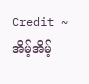Credit ~ အိမ့်အိမ့်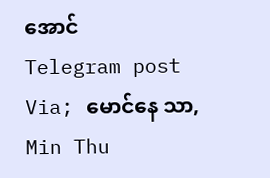အောင်
Telegram post
Via; မောင်နေ သာ, Min Thu